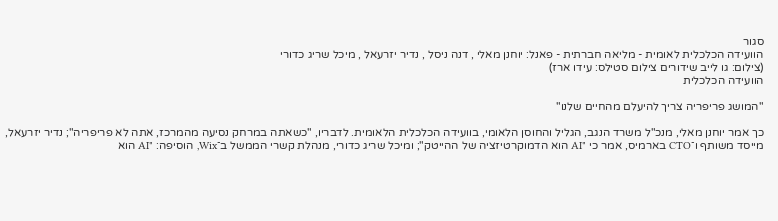סגור
הוועידה הכלכלית לאומית - מליאה חברתית - פאנל: יוחנן מאלי , דנה ניסל , נדיר יזרעאל , מיכל שריג כדורי
(צילום: גו לייב שידורים צילום סטילס: עידו ארז)
הוועידה הכלכלית

"המושג פריפריה צריך להיעלם מהחיים שלנו"

כך אמר יוחנן מאלי, מנכ"ל משרד הנגב, הגליל והחוסן הלאומי, בוועידה הכלכלית הלאומית. לדבריו, "כשאתה במרחק נסיעה מהמרכז, אתה לא פריפריה"; נדיר יזרעאל, מייסד משותף ו־CTO בארמיס, אמר כי "AI הוא הדמוקרטיזציה של ההייטק"; ומיכל שריג כדורי, מנהלת קשרי הממשל ב־Wix, הוסיפה: "AI הוא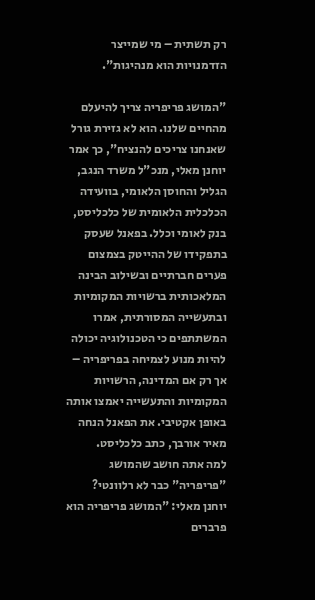רק תשתית – מי שמייצר הזדמנויות הוא מנהיגות".

"המושג פריפריה צריך להיעלם מהחיים שלנו. הוא לא גזירת גורל שאנחנו צריכים להנציח", כך אמר יוחנן מאלי, מנכ"ל משרד הנגב, הגליל והחוסן הלאומי, בוועידה הכלכלית הלאומית של כלכליסט, בנק לאומי וכלל. בפאנל שעסק בתפקידו של ההייטק בצמצום פערים חברתיים ובשילוב הבינה המלאכותית ברשויות המקומיות ובתעשייה המסורתית, אמרו המשתתפים כי הטכנולוגיה יכולה להיות מנוע לצמיחה בפריפריה – אך רק אם המדינה, הרשויות המקומיות והתעשייה יאמצו אותה באופן אקטיבי. את הפאנל הנחה מאיר אורבך, כתב כלכליסט.
למה אתה חושב שהמושג "פריפריה" כבר לא רלוונטי?
יוחנן מאלי: "המושג פריפריה הוא פרברים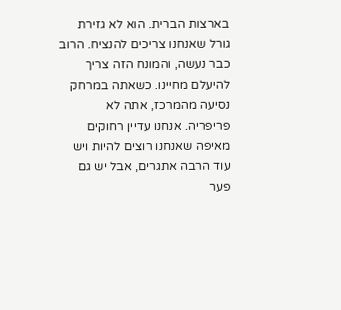בארצות הברית. הוא לא גזירת גורל שאנחנו צריכים להנציח. הרוב כבר נעשה, והמונח הזה צריך להיעלם מחיינו. כשאתה במרחק נסיעה מהמרכז, אתה לא פריפריה. אנחנו עדיין רחוקים מאיפה שאנחנו רוצים להיות ויש עוד הרבה אתגרים, אבל יש גם פער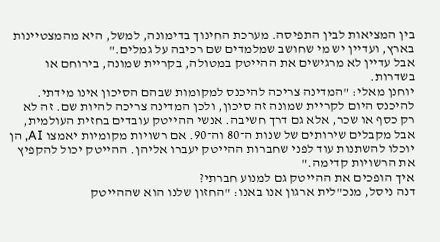בין המציאות לבין התפיסה. מערכת החינוך בדימונה, למשל, היא מהמצטיינות בארץ, ועדיין יש מי שחושב שמלמדים שם רכיבה על גמלים."
אבל עדיין לא מרגישים את ההייטק במטולה, בקריית שמונה, בירוחם או בשדרות.
יוחנן מאלי: "המדינה צריכה להיכנס למקומות שבהם הסיכון אינו מידתי. להיכנס היום לקריית שמונה זה סיכון, ולכן המדינה צריכה להיות שם. זה לא רק כסף או שכר, אלא גם דרך חשיבה. אנשי ההייטק עובדים בחזית העולמית, אבל מקבלים שירותים של שנות ה־80 וה־90. אם רשויות מקומיות יאמצו AI, הן יוכלו להשתנות עוד לפני שחברות ההייטק יעברו אליהן. ההייטק יכול להקפיץ את הרשויות קדימה."
איך הופכים את ההייטק גם למנוע חברתי?
דנה ניסל, מנכ"לית ארגון אנו באנו: "החזון שלנו הוא שההייטק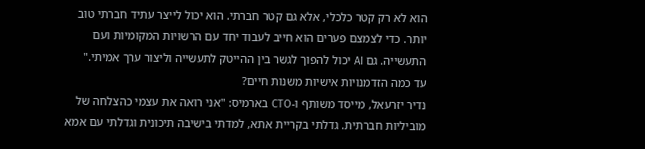הוא לא רק קטר כלכלי, אלא גם קטר חברתי. הוא יכול לייצר עתיד חברתי טוב יותר. כדי לצמצם פערים הוא חייב לעבוד יחד עם הרשויות המקומיות ועם התעשייה. גם AI יכול להפוך לגשר בין ההייטק לתעשייה וליצור ערך אמיתי."
עד כמה הזדמנויות אישיות משנות חיים?
נדיר יזרעאל, מייסד משותף ו-CTO בארמיס: "אני רואה את עצמי כהצלחה של מוביליות חברתית. גדלתי בקריית אתא, למדתי בישיבה תיכונית וגדלתי עם אמא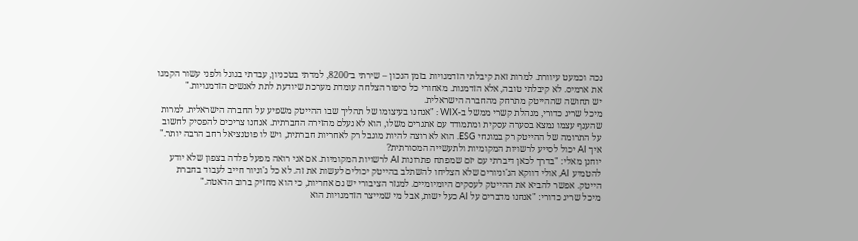נכה וכמעט עיוורת. למרות זאת קיבלתי הזדמנויות בזמן הנכון – שירתי ב־8200, למדתי בטכניון, עבדתי בגוגל ולפני עשור הקמנו את ארמיס. לא קיבלתי טובה, אלא הזדמנות. מאחורי כל סיפור הצלחה עומדת מערכת שיודעת לתת לאנשים הזדמנויות."
יש תחושה שההייטק מתרחק מהחברה הישראלית.
מיכל שריג כדורי, מנהלת קשרי ממשל ב-WIX : "אנחנו בעיצומו של תהליך שבו ההייטק משפיע על החברה הישראלית. למרות שהענף עצמו נמצא בסערה עסקית ומתמודד עם אתגרים משלו, הוא לא נעלם מהזירה החברתית. אנחנו צריכים להפסיק לחשוב על התרומה של ההייטק רק במונחי ESG. הוא לא רוצה להיות מוגבל רק לאחריות חברתית, ויש לו פוטנציאל רחב הרבה יותר."
איך AI יכול לסייע לרשויות המקומיות ולתעשייה המסורתית?
יוחנן מאלי: "בדרך לכאן דיברתי עם יזם שמפתח פתרונות AI לרשויות המקומיות. אם אני רואה מפעל פלדה בצפון שלא יודע להטמיע AI, אולי דווקא הג'וניורים שלא הצליחו להשתלב בהייטק יכולים לעשות את זה. לא כל ג'וניור חייב לעבוד בחברת הייטק. אפשר להביא את ההייטק לעסקים היומיומיים. למגזר הציבורי יש גם אחריות, כי הוא מחזיק ברוב הדאטה."
מיכל שריג כדורי: "אנחנו מדברים על AI כעל ישות, אבל מי שמייצר הזדמנויות הוא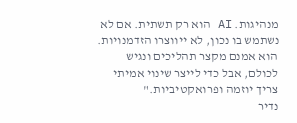מנהיגות. AI הוא רק תשתית. אם לא נשתמש בו נכון, לא ייווצרו הזדמנויות. הוא אמנם מקצר תהליכים ונגיש לכולם, אבל כדי לייצר שינוי אמיתי צריך יוזמה ופרואקטיביות."
נדיר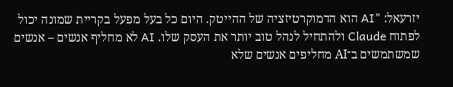יזרעאל: "AI הוא הדמוקרטיזציה של ההייטק. היום כל בעל מפעל בקריית שמונה יכול לפתוח Claude ולהתחיל לנהל טוב יותר את העסק שלו. AI לא מחליף אנשים – אנשים שמשתמשים ב־AI מחליפים אנשים שלא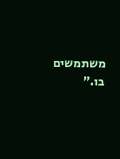משתמשים בו."